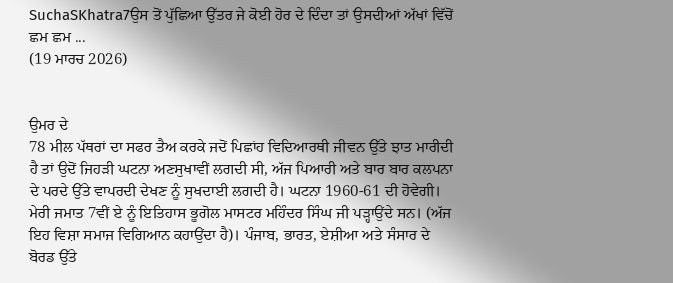SuchaSKhatra7ਉਸ ਤੋਂ ਪੁੱਛਿਆ ਉੱਤਰ ਜੇ ਕੋਈ ਹੋਰ ਦੇ ਦਿੰਦਾ ਤਾਂ ਉਸਦੀਆਂ ਅੱਖਾਂ ਵਿੱਚੋਂ ਛਮ ਛਮ ...
(19 ਮਾਰਚ 2026)


ਉਮਰ ਦੇ
78 ਮੀਲ ਪੱਥਰਾਂ ਦਾ ਸਫਰ ਤੈਅ ਕਰਕੇ ਜਦੋਂ ਪਿਛਾਂਹ ਵਿਦਿਆਰਥੀ ਜੀਵਨ ਉੱਤੇ ਝਾਤ ਮਾਰੀਦੀ ਹੈ ਤਾਂ ਉਦੋਂ ਜਿਹੜੀ ਘਟਨਾ ਅਣਸੁਖਾਵੀਂ ਲਗਦੀ ਸੀ, ਅੱਜ ਪਿਆਰੀ ਅਤੇ ਬਾਰ ਬਾਰ ਕਲਪਨਾ ਦੇ ਪਰਦੇ ਉੱਤੇ ਵਾਪਰਦੀ ਦੇਖਣ ਨੂੰ ਸੁਖਦਾਈ ਲਗਦੀ ਹੈ। ਘਟਨਾ 1960-61 ਦੀ ਹੋਵੇਗੀ। ਮੇਰੀ ਜਮਾਤ 7ਵੀਂ ਏ ਨੂੰ ਇਤਿਹਾਸ ਭੂਗੋਲ ਮਾਸਟਰ ਮਹਿੰਦਰ ਸਿੰਘ ਜੀ ਪੜ੍ਹਾਉਂਦੇ ਸਨ। (ਅੱਜ ਇਹ ਵਿਸ਼ਾ ਸਮਾਜ ਵਿਗਿਆਨ ਕਹਾਉਂਦਾ ਹੈ)। ਪੰਜਾਬ, ਭਾਰਤ, ਏਸ਼ੀਆ ਅਤੇ ਸੰਸਾਰ ਦੇ ਬੋਰਡ ਉੱਤੇ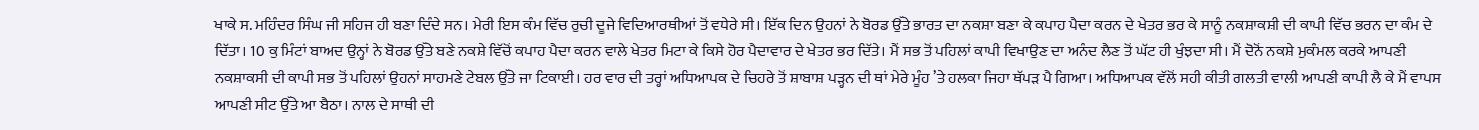ਖਾਕੇ ਸ. ਮਹਿੰਦਰ ਸਿੰਘ ਜੀ ਸਹਿਜ ਹੀ ਬਣਾ ਦਿੰਦੇ ਸਨ। ਮੇਰੀ ਇਸ ਕੰਮ ਵਿੱਚ ਰੁਚੀ ਦੂਜੇ ਵਿਦਿਆਰਥੀਆਂ ਤੋਂ ਵਧੇਰੇ ਸੀ। ਇੱਕ ਦਿਨ ਉਹਨਾਂ ਨੇ ਬੋਰਡ ਉੱਤੇ ਭਾਰਤ ਦਾ ਨਕਸ਼ਾ ਬਣਾ ਕੇ ਕਪਾਹ ਪੈਦਾ ਕਰਨ ਦੇ ਖੇਤਰ ਭਰ ਕੇ ਸਾਨੂੰ ਨਕਸ਼ਾਕਸ਼ੀ ਦੀ ਕਾਪੀ ਵਿੱਚ ਭਰਨ ਦਾ ਕੰਮ ਦੇ ਦਿੱਤਾ। 10 ਕੁ ਮਿੰਟਾਂ ਬਾਅਦ ਉਨ੍ਹਾਂ ਨੇ ਬੋਰਡ ਉੱਤੇ ਬਣੇ ਨਕਸ਼ੇ ਵਿੱਚੋਂ ਕਪਾਹ ਪੈਦਾ ਕਰਨ ਵਾਲੇ ਖੇਤਰ ਮਿਟਾ ਕੇ ਕਿਸੇ ਹੋਰ ਪੈਦਾਵਾਰ ਦੇ ਖੇਤਰ ਭਰ ਦਿੱਤੇ। ਮੈਂ ਸਭ ਤੋਂ ਪਹਿਲਾਂ ਕਾਪੀ ਵਿਖਾਉਣ ਦਾ ਅਨੰਦ ਲੈਣ ਤੋਂ ਘੱਟ ਹੀ ਖੁੰਝਦਾ ਸੀ। ਮੈਂ ਦੋਨੋਂ ਨਕਸ਼ੇ ਮੁਕੰਮਲ ਕਰਕੇ ਆਪਣੀ ਨਕਸ਼ਾਕਸੀ ਦੀ ਕਾਪੀ ਸਭ ਤੋਂ ਪਹਿਲਾਂ ਉਹਨਾਂ ਸਾਹਮਣੇ ਟੇਬਲ ਉੱਤੇ ਜਾ ਟਿਕਾਈ। ਹਰ ਵਾਰ ਦੀ ਤਰ੍ਹਾਂ ਅਧਿਆਪਕ ਦੇ ਚਿਹਰੇ ਤੋਂ ਸ਼ਾਬਾਸ਼ ਪੜ੍ਹਨ ਦੀ ਥਾਂ ਮੇਰੇ ਮੂੰਹ ’ਤੇ ਹਲਕਾ ਜਿਹਾ ਥੱਪੜ ਪੈ ਗਿਆ। ਅਧਿਆਪਕ ਵੱਲੋਂ ਸਹੀ ਕੀਤੀ ਗਲਤੀ ਵਾਲੀ ਆਪਣੀ ਕਾਪੀ ਲੈ ਕੇ ਮੈਂ ਵਾਪਸ ਆਪਣੀ ਸੀਟ ਉੱਤੇ ਆ ਬੈਠਾ। ਨਾਲ ਦੇ ਸਾਥੀ ਦੀ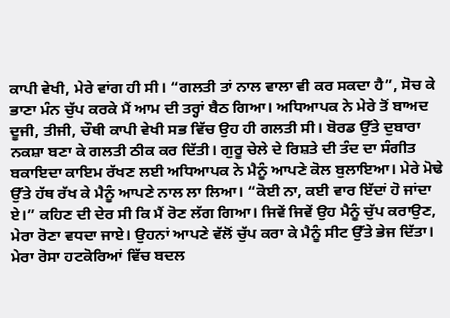ਕਾਪੀ ਵੇਖੀ, ਮੇਰੇ ਵਾਂਗ ਹੀ ਸੀ। “ਗਲਤੀ ਤਾਂ ਨਾਲ ਵਾਲਾ ਵੀ ਕਰ ਸਕਦਾ ਹੈ”, ਸੋਚ ਕੇ ਭਾਣਾ ਮੰਨ ਚੁੱਪ ਕਰਕੇ ਮੈਂ ਆਮ ਦੀ ਤਰ੍ਹਾਂ ਬੈਠ ਗਿਆ। ਅਧਿਆਪਕ ਨੇ ਮੇਰੇ ਤੋਂ ਬਾਅਦ ਦੂਜੀ, ਤੀਜੀ, ਚੌਥੀ ਕਾਪੀ ਵੇਖੀ ਸਭ ਵਿੱਚ ਉਹ ਹੀ ਗਲਤੀ ਸੀ। ਬੋਰਡ ਉੱਤੇ ਦੁਬਾਰਾ ਨਕਸ਼ਾ ਬਣਾ ਕੇ ਗਲਤੀ ਠੀਕ ਕਰ ਦਿੱਤੀ। ਗੁਰੂ ਚੇਲੇ ਦੇ ਰਿਸ਼ਤੇ ਦੀ ਤੰਦ ਦਾ ਸੰਗੀਤ ਬਕਾਇਦਾ ਕਾਇਮ ਰੱਖਣ ਲਈ ਅਧਿਆਪਕ ਨੇ ਮੈਨੂੰ ਆਪਣੇ ਕੋਲ ਬੁਲਾਇਆ। ਮੇਰੇ ਮੋਢੇ ਉੱਤੇ ਹੱਥ ਰੱਖ ਕੇ ਮੈਨੂੰ ਆਪਣੇ ਨਾਲ ਲਾ ਲਿਆ। “ਕੋਈ ਨਾ, ਕਈ ਵਾਰ ਇੱਦਾਂ ਹੋ ਜਾਂਦਾ ਏ।” ਕਹਿਣ ਦੀ ਦੇਰ ਸੀ ਕਿ ਮੈਂ ਰੋਣ ਲੱਗ ਗਿਆ। ਜਿਵੇਂ ਜਿਵੇਂ ਉਹ ਮੈਨੂੰ ਚੁੱਪ ਕਰਾਉਣ, ਮੇਰਾ ਰੋਣਾ ਵਧਦਾ ਜਾਏ। ਉਹਨਾਂ ਆਪਣੇ ਵੱਲੋਂ ਚੁੱਪ ਕਰਾ ਕੇ ਮੈਨੂੰ ਸੀਟ ਉੱਤੇ ਭੇਜ ਦਿੱਤਾ। ਮੇਰਾ ਰੋਸਾ ਹਟਕੋਰਿਆਂ ਵਿੱਚ ਬਦਲ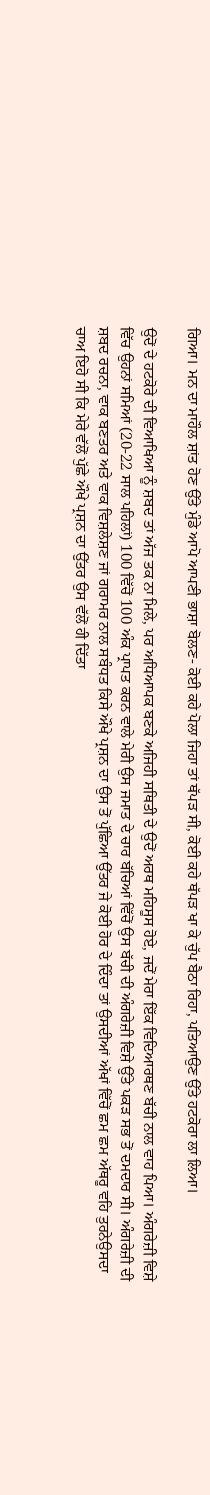ਗਿਆ। ਮਨ ਦਾ ਮਾਹੌਲ ਸ਼ਾਂਤ ਹੋਣ ਉੱਤੇ ਮੁੰਡੇ ਆਪੋ ਆਪਣੀ ਭਾਸ਼ਾ ਬੋਲਣ- ਕੋਈ ਕਹੇ ਪੋਲਾ ਜਿਹਾ ਤਾਂ ਥੱਪੜ ਸੀ, ਕੋਈ ਕਹੇ ਥੱਪੜ ਖਾ ਕੇ ਚੁੱਪ ਬੈਠਾ ਰਿਹਾ, ਪਤਿਆਉਣ ਉੱਤੇ ਹਟਕੋਰਾ ਲਾ ਲਿਆ।

ਉਦੋਂ ਦੇ ਹਟਕੋਰੇ ਦੀ ਵਿਆਖਿਆ ਨੂੰ ਸ਼ਬਦ ਤਾਂ ਅੱਜ ਤਕ ਨਾ ਮਿਲੇ, ਪਰ ਅਧਿਆਪਕ ਬਣਕੇ ਅਜਿਹੀ ਸਥਿਤੀ ਦੇ ਉਦੋਂ ਅਰਥ ਮਹਿਸੂਸ ਹੋਏ, ਜਦੋਂ ਮੇਰਾ ਇੱਕ ਵਿਦਿਆਰਥਣ ਬੱਚੀ ਨਾਲ ਵਾਹ ਪਿਆ। ਅੰਗਰੇਜ਼ੀ ਵਿਸ਼ੇ ਵਿੱਚ ਉਹਨਾਂ ਸਮਿਆਂ (20-22 ਸਾਲ ਪਹਿਲਾਂ) 100 ਵਿੱਚੋਂ 100 ਅੰਕ ਪ੍ਰਾਪਤ ਕਰਨ ਵਾਲੇ ਮੇਰੀ ਉਸ ਜਮਾਤ ਦੇ ਚਾਰ ਬੱਚਿਆਂ ਵਿੱਚੋਂ ਉਸ ਬੱਚੀ ਦੀ ਅੰਗਰੇਜ਼ੀ ਵਿਸ਼ੇ ਉੱਤੇ ਪਕੜ ਸਭ ਤੋਂ ਦਮਦਾਰ ਸੀ। ਅੰਗਰੇਜ਼ੀ ਦੀ ਸ਼ਬਦ ਰਚਨਾ, ਵਾਕ ਬਣਤਰ ਅਤੇ ਵਾਕ ਵਿਸ਼ਲੇਸ਼ਣ ਜਾਂ ਗਰਾਮਰ ਨਾਲ ਸਬੰਧਤ ਕਿਸੇ ਔਖੇ ਪ੍ਰਸ਼ਨ ਦਾ ਉਸ ਤੋਂ ਪੁੱਛਿਆ ਉੱਤਰ ਜੇ ਕੋਈ ਹੋਰ ਦੇ ਦਿੰਦਾ ਤਾਂ ਉਸਦੀਆਂ ਅੱਖਾਂ ਵਿੱਚੋਂ ਛਮ ਛਮ ਅੱਥਰੂ ਵਹਿ ਤੁਰਨੇਉਸਦਾ ਚਾਅ ਇਹੋ ਸੀ ਕਿ ਮੇਰੇ ਵੱਲੋਂ ਪੁੱਛੇ ਔਖੇ ਪ੍ਰਸ਼ਨ ਦਾ ਉੱਤਰ ਉਸ ਵੱਲੋਂ ਹੀ ਦਿੱਤਾ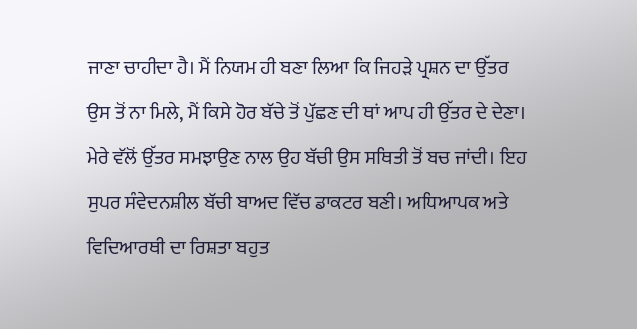ਜਾਣਾ ਚਾਹੀਦਾ ਹੈ। ਮੈਂ ਨਿਯਮ ਹੀ ਬਣਾ ਲਿਆ ਕਿ ਜਿਹੜੇ ਪ੍ਰਸ਼ਨ ਦਾ ਉੱਤਰ ਉਸ ਤੋਂ ਨਾ ਮਿਲੇ, ਮੈਂ ਕਿਸੇ ਹੋਰ ਬੱਚੇ ਤੋਂ ਪੁੱਛਣ ਦੀ ਥਾਂ ਆਪ ਹੀ ਉੱਤਰ ਦੇ ਦੇਣਾ। ਮੇਰੇ ਵੱਲੋਂ ਉੱਤਰ ਸਮਝਾਉਣ ਨਾਲ ਉਹ ਬੱਚੀ ਉਸ ਸਥਿਤੀ ਤੋਂ ਬਚ ਜਾਂਦੀ। ਇਹ ਸੁਪਰ ਸੰਵੇਦਨਸ਼ੀਲ ਬੱਚੀ ਬਾਅਦ ਵਿੱਚ ਡਾਕਟਰ ਬਣੀ। ਅਧਿਆਪਕ ਅਤੇ ਵਿਦਿਆਰਥੀ ਦਾ ਰਿਸ਼ਤਾ ਬਹੁਤ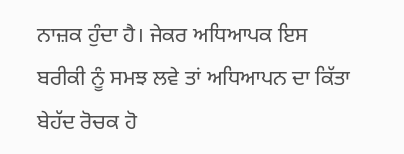ਨਾਜ਼ਕ ਹੁੰਦਾ ਹੈ। ਜੇਕਰ ਅਧਿਆਪਕ ਇਸ ਬਰੀਕੀ ਨੂੰ ਸਮਝ ਲਵੇ ਤਾਂ ਅਧਿਆਪਨ ਦਾ ਕਿੱਤਾ ਬੇਹੱਦ ਰੋਚਕ ਹੋ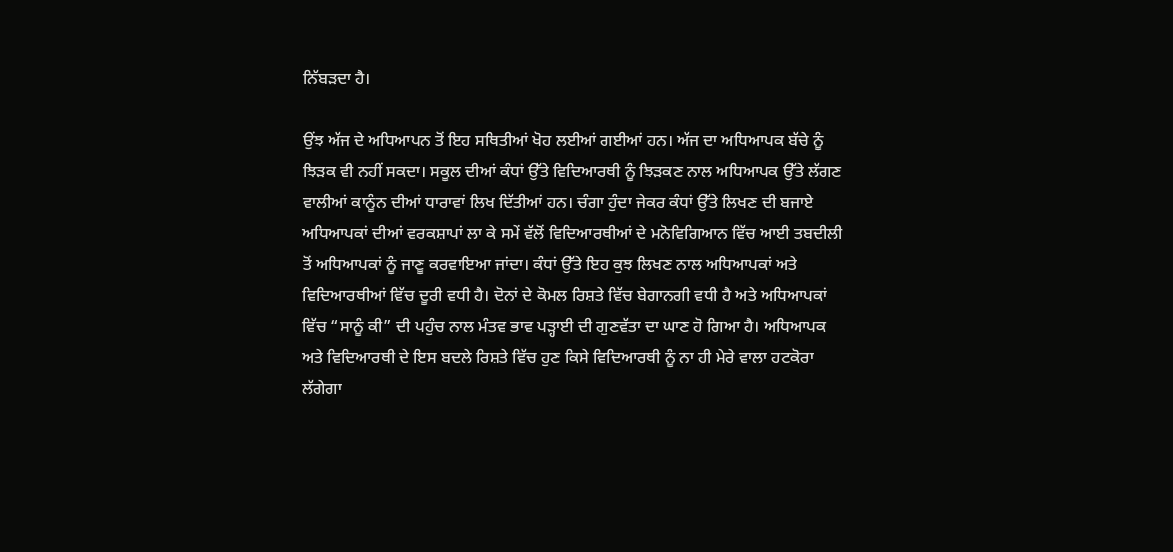ਨਿੱਬੜਦਾ ਹੈ।

ਉਂਝ ਅੱਜ ਦੇ ਅਧਿਆਪਨ ਤੋਂ ਇਹ ਸਥਿਤੀਆਂ ਖੋਹ ਲਈਆਂ ਗਈਆਂ ਹਨ। ਅੱਜ ਦਾ ਅਧਿਆਪਕ ਬੱਚੇ ਨੂੰ ਝਿੜਕ ਵੀ ਨਹੀਂ ਸਕਦਾ। ਸਕੂਲ ਦੀਆਂ ਕੰਧਾਂ ਉੱਤੇ ਵਿਦਿਆਰਥੀ ਨੂੰ ਝਿੜਕਣ ਨਾਲ ਅਧਿਆਪਕ ਉੱਤੇ ਲੱਗਣ ਵਾਲੀਆਂ ਕਾਨੂੰਨ ਦੀਆਂ ਧਾਰਾਵਾਂ ਲਿਖ ਦਿੱਤੀਆਂ ਹਨ। ਚੰਗਾ ਹੁੰਦਾ ਜੇਕਰ ਕੰਧਾਂ ਉੱਤੇ ਲਿਖਣ ਦੀ ਬਜਾਏ ਅਧਿਆਪਕਾਂ ਦੀਆਂ ਵਰਕਸ਼ਾਪਾਂ ਲਾ ਕੇ ਸਮੇਂ ਵੱਲੋਂ ਵਿਦਿਆਰਥੀਆਂ ਦੇ ਮਨੋਵਿਗਿਆਨ ਵਿੱਚ ਆਈ ਤਬਦੀਲੀ ਤੋਂ ਅਧਿਆਪਕਾਂ ਨੂੰ ਜਾਣੂ ਕਰਵਾਇਆ ਜਾਂਦਾ। ਕੰਧਾਂ ਉੱਤੇ ਇਹ ਕੁਝ ਲਿਖਣ ਨਾਲ ਅਧਿਆਪਕਾਂ ਅਤੇ ਵਿਦਿਆਰਥੀਆਂ ਵਿੱਚ ਦੂਰੀ ਵਧੀ ਹੈ। ਦੋਨਾਂ ਦੇ ਕੋਮਲ ਰਿਸ਼ਤੇ ਵਿੱਚ ਬੇਗਾਨਗੀ ਵਧੀ ਹੈ ਅਤੇ ਅਧਿਆਪਕਾਂ ਵਿੱਚ “ਸਾਨੂੰ ਕੀ” ਦੀ ਪਹੁੰਚ ਨਾਲ ਮੰਤਵ ਭਾਵ ਪੜ੍ਹਾਈ ਦੀ ਗੁਣਵੱਤਾ ਦਾ ਘਾਣ ਹੋ ਗਿਆ ਹੈ। ਅਧਿਆਪਕ ਅਤੇ ਵਿਦਿਆਰਥੀ ਦੇ ਇਸ ਬਦਲੇ ਰਿਸ਼ਤੇ ਵਿੱਚ ਹੁਣ ਕਿਸੇ ਵਿਦਿਆਰਥੀ ਨੂੰ ਨਾ ਹੀ ਮੇਰੇ ਵਾਲਾ ਹਟਕੋਰਾ ਲੱਗੇਗਾ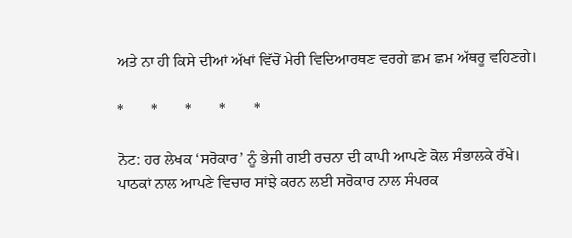ਅਤੇ ਨਾ ਹੀ ਕਿਸੇ ਦੀਆਂ ਅੱਖਾਂ ਵਿੱਚੋਂ ਮੇਰੀ ਵਿਦਿਆਰਥਣ ਵਰਗੇ ਛਮ ਛਮ ਅੱਥਰੂ ਵਹਿਣਗੇ।

*       *       *       *       *

ਨੋਟ: ਹਰ ਲੇਖਕ ‘ਸਰੋਕਾਰ’ ਨੂੰ ਭੇਜੀ ਗਈ ਰਚਨਾ ਦੀ ਕਾਪੀ ਆਪਣੇ ਕੋਲ ਸੰਭਾਲਕੇ ਰੱਖੇ।
ਪਾਠਕਾਂ ਨਾਲ ਆਪਣੇ ਵਿਚਾਰ ਸਾਂਝੇ ਕਰਨ ਲਈ ਸਰੋਕਾਰ ਨਾਲ ਸੰਪਰਕ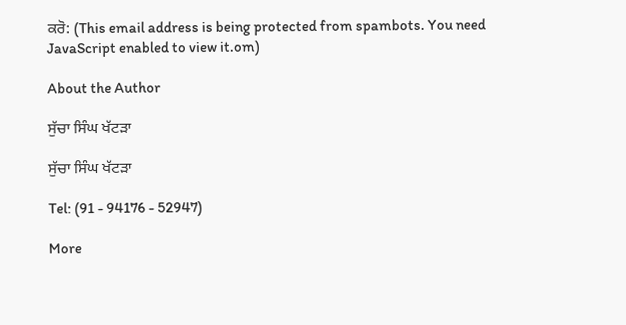ਕਰੋ: (This email address is being protected from spambots. You need JavaScript enabled to view it.om)

About the Author

ਸੁੱਚਾ ਸਿੰਘ ਖੱਟੜਾ

ਸੁੱਚਾ ਸਿੰਘ ਖੱਟੜਾ

Tel: (91 - 94176 - 52947)

More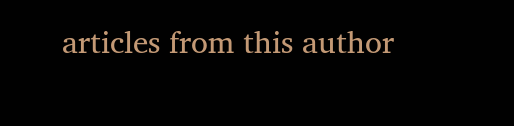articles from this author